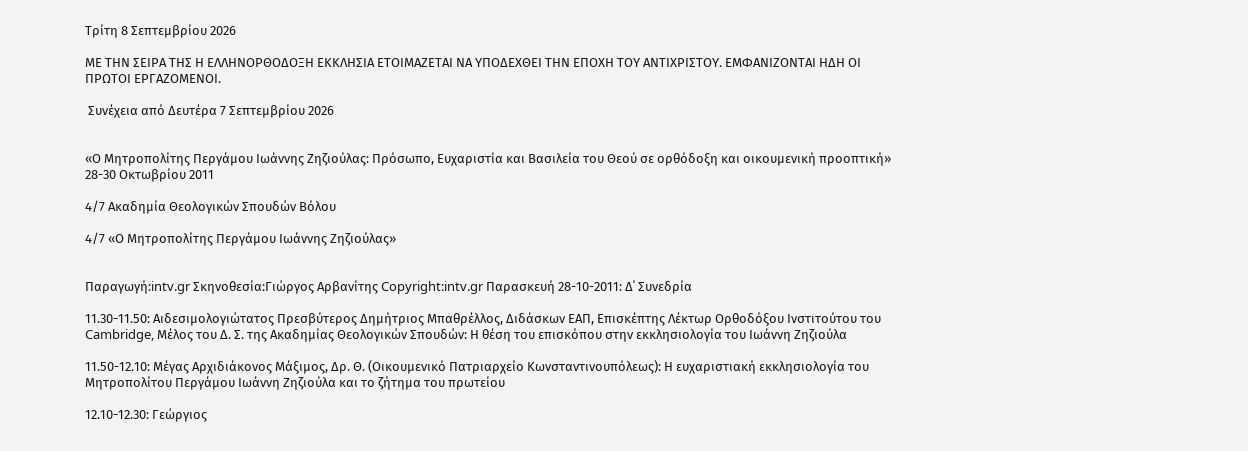Τρίτη 8 Σεπτεμβρίου 2026

ΜΕ ΤΗΝ ΣΕΙΡΑ ΤΗΣ Η ΕΛΛΗΝΟΡΘΟΔΟΞΗ ΕΚΚΛΗΣΙΑ ΕΤΟΙΜΑΖΕΤΑΙ ΝΑ ΥΠΟΔΕΧΘΕΙ ΤΗΝ ΕΠΟΧΗ ΤΟΥ ΑΝΤΙΧΡΙΣΤΟΥ. ΕΜΦΑΝΙΖΟΝΤΑΙ ΗΔΗ ΟΙ ΠΡΩΤΟΙ ΕΡΓΑΖΟΜΕΝΟΙ.

 Συνέχεια από Δευτέρα 7 Σεπτεμβρίου 2026


«Ο Μητροπολίτης Περγάμου Ιωάννης Ζηζιούλας: Πρόσωπο, Ευχαριστία και Βασιλεία του Θεού σε ορθόδοξη και οικουμενική προοπτική» 28-30 Οκτωβρίου 2011

4/7 Ακαδημία Θεολογικών Σπουδών Βόλου

4/7 «Ο Μητροπολίτης Περγάμου Ιωάννης Ζηζιούλας»


Παραγωγή:intv.gr Σκηνοθεσία:Γιώργος Αρβανίτης Copyright:intv.gr Παρασκευή 28-10-2011: Δ΄ Συνεδρία

11.30-11.50: Αιδεσιμολογιώτατος Πρεσβύτερος Δημήτριος Μπαθρέλλος, Διδάσκων ΕΑΠ, Επισκέπτης Λέκτωρ Ορθοδόξου Ινστιτούτου του Cambridge, Μέλος του Δ. Σ. της Ακαδημίας Θεολογικών Σπουδών: Η θέση του επισκόπου στην εκκλησιολογία του Ιωάννη Ζηζιούλα

11.50-12.10: Μέγας Αρχιδιάκονος Μάξιμος, Δρ. Θ. (Οικουμενικό Πατριαρχείο Κωνσταντινουπόλεως): Η ευχαριστιακή εκκλησιολογία του Μητροπολίτου Περγάμου Ιωάννη Ζηζιούλα και το ζήτημα του πρωτείου

12.10-12.30: Γεώργιος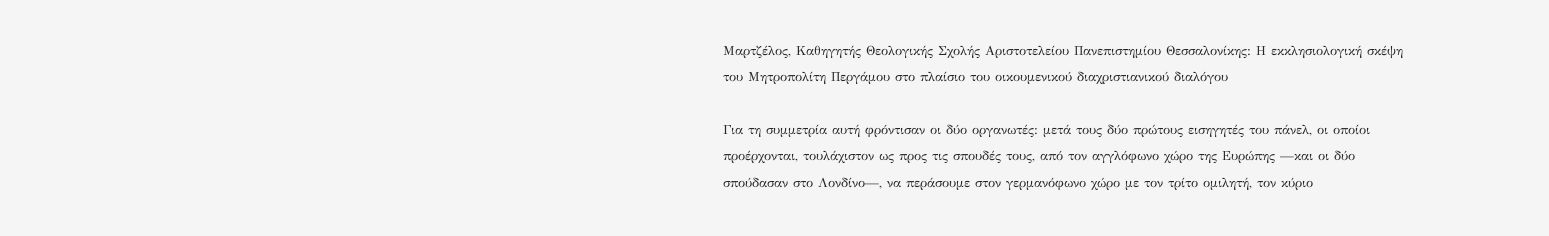Μαρτζέλος, Καθηγητής Θεολογικής Σχολής Αριστοτελείου Πανεπιστημίου Θεσσαλονίκης: Η εκκλησιολογική σκέψη του Μητροπολίτη Περγάμου στο πλαίσιο του οικουμενικού διαχριστιανικού διαλόγου

Για τη συμμετρία αυτή φρόντισαν οι δύο οργανωτές: μετά τους δύο πρώτους εισηγητές του πάνελ, οι οποίοι προέρχονται, τουλάχιστον ως προς τις σπουδές τους, από τον αγγλόφωνο χώρο της Ευρώπης —και οι δύο σπούδασαν στο Λονδίνο—, να περάσουμε στον γερμανόφωνο χώρο με τον τρίτο ομιλητή, τον κύριο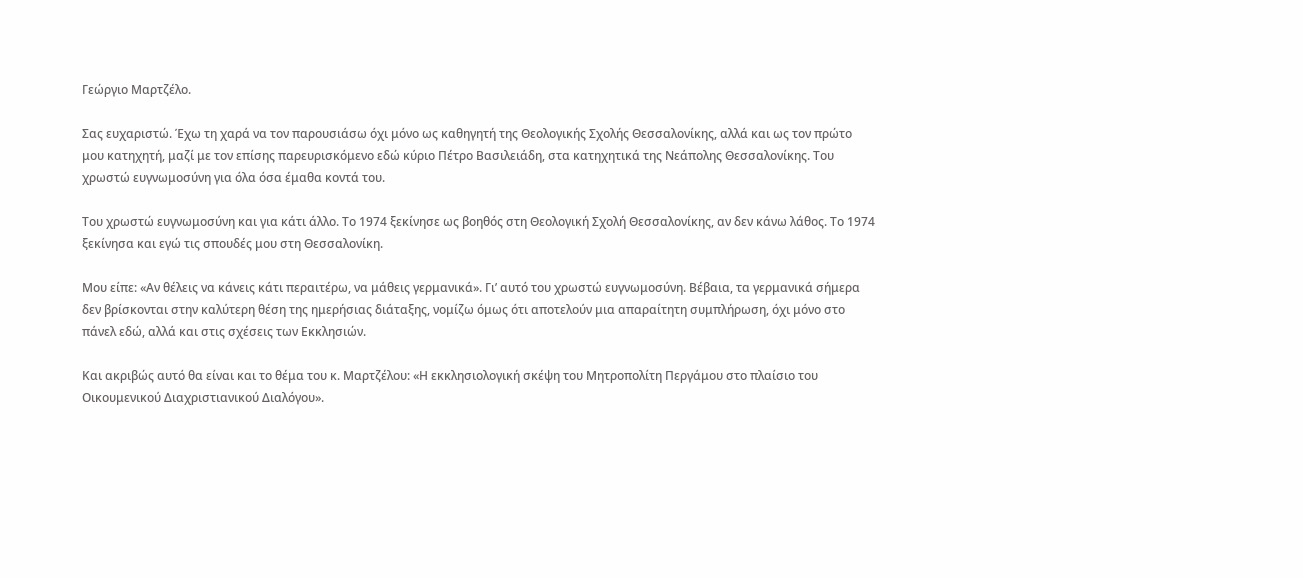Γεώργιο Μαρτζέλο.

Σας ευχαριστώ. Έχω τη χαρά να τον παρουσιάσω όχι μόνο ως καθηγητή της Θεολογικής Σχολής Θεσσαλονίκης, αλλά και ως τον πρώτο μου κατηχητή, μαζί με τον επίσης παρευρισκόμενο εδώ κύριο Πέτρο Βασιλειάδη, στα κατηχητικά της Νεάπολης Θεσσαλονίκης. Του χρωστώ ευγνωμοσύνη για όλα όσα έμαθα κοντά του.

Του χρωστώ ευγνωμοσύνη και για κάτι άλλο. Το 1974 ξεκίνησε ως βοηθός στη Θεολογική Σχολή Θεσσαλονίκης, αν δεν κάνω λάθος. Το 1974 ξεκίνησα και εγώ τις σπουδές μου στη Θεσσαλονίκη.

Μου είπε: «Αν θέλεις να κάνεις κάτι περαιτέρω, να μάθεις γερμανικά». Γι’ αυτό του χρωστώ ευγνωμοσύνη. Βέβαια, τα γερμανικά σήμερα δεν βρίσκονται στην καλύτερη θέση της ημερήσιας διάταξης, νομίζω όμως ότι αποτελούν μια απαραίτητη συμπλήρωση, όχι μόνο στο πάνελ εδώ, αλλά και στις σχέσεις των Εκκλησιών.

Και ακριβώς αυτό θα είναι και το θέμα του κ. Μαρτζέλου: «Η εκκλησιολογική σκέψη του Μητροπολίτη Περγάμου στο πλαίσιο του Οικουμενικού Διαχριστιανικού Διαλόγου».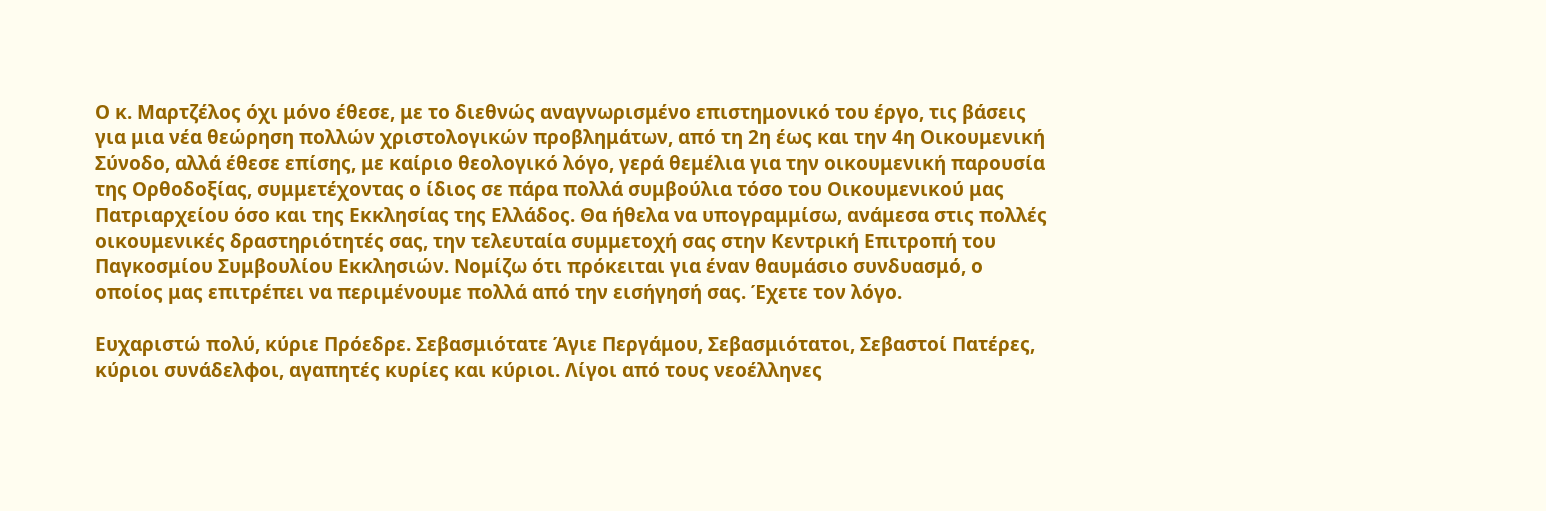Ο κ. Μαρτζέλος όχι μόνο έθεσε, με το διεθνώς αναγνωρισμένο επιστημονικό του έργο, τις βάσεις για μια νέα θεώρηση πολλών χριστολογικών προβλημάτων, από τη 2η έως και την 4η Οικουμενική Σύνοδο, αλλά έθεσε επίσης, με καίριο θεολογικό λόγο, γερά θεμέλια για την οικουμενική παρουσία της Ορθοδοξίας, συμμετέχοντας ο ίδιος σε πάρα πολλά συμβούλια τόσο του Οικουμενικού μας Πατριαρχείου όσο και της Εκκλησίας της Ελλάδος. Θα ήθελα να υπογραμμίσω, ανάμεσα στις πολλές οικουμενικές δραστηριότητές σας, την τελευταία συμμετοχή σας στην Κεντρική Επιτροπή του Παγκοσμίου Συμβουλίου Εκκλησιών. Νομίζω ότι πρόκειται για έναν θαυμάσιο συνδυασμό, ο οποίος μας επιτρέπει να περιμένουμε πολλά από την εισήγησή σας. Έχετε τον λόγο.

Ευχαριστώ πολύ, κύριε Πρόεδρε. Σεβασμιότατε Άγιε Περγάμου, Σεβασμιότατοι, Σεβαστοί Πατέρες, κύριοι συνάδελφοι, αγαπητές κυρίες και κύριοι. Λίγοι από τους νεοέλληνες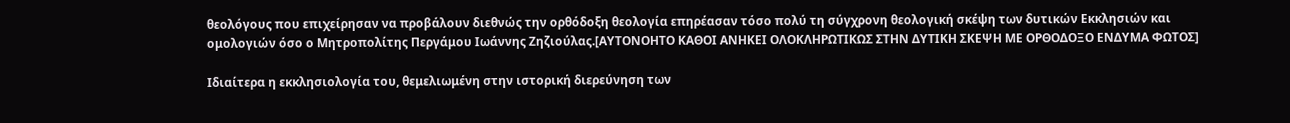θεολόγους που επιχείρησαν να προβάλουν διεθνώς την ορθόδοξη θεολογία επηρέασαν τόσο πολύ τη σύγχρονη θεολογική σκέψη των δυτικών Εκκλησιών και ομολογιών όσο ο Μητροπολίτης Περγάμου Ιωάννης Ζηζιούλας.[ΑΥΤΟΝΟΗΤΟ ΚΑΘΟΙ ΑΝΗΚΕΙ ΟΛΟΚΛΗΡΩΤΙΚΩΣ ΣΤΗΝ ΔΥΤΙΚΗ ΣΚΕΨΗ ΜΕ ΟΡΘΟΔΟΞΟ ΕΝΔΥΜΑ ΦΩΤΟΣ]

Ιδιαίτερα η εκκλησιολογία του, θεμελιωμένη στην ιστορική διερεύνηση των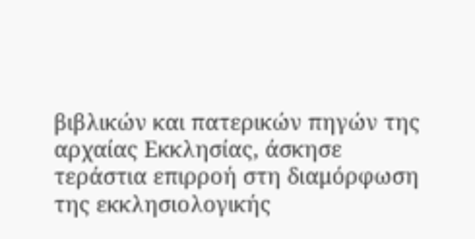βιβλικών και πατερικών πηγών της αρχαίας Εκκλησίας, άσκησε τεράστια επιρροή στη διαμόρφωση της εκκλησιολογικής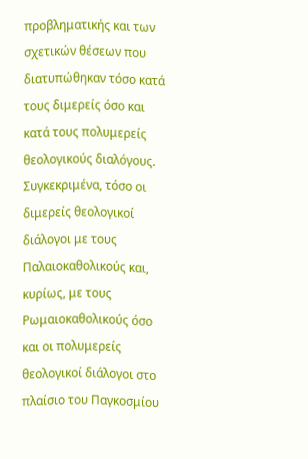προβληματικής και των σχετικών θέσεων που διατυπώθηκαν τόσο κατά τους διμερείς όσο και κατά τους πολυμερείς θεολογικούς διαλόγους. Συγκεκριμένα, τόσο οι διμερείς θεολογικοί διάλογοι με τους Παλαιοκαθολικούς και, κυρίως, με τους Ρωμαιοκαθολικούς όσο και οι πολυμερείς θεολογικοί διάλογοι στο πλαίσιο του Παγκοσμίου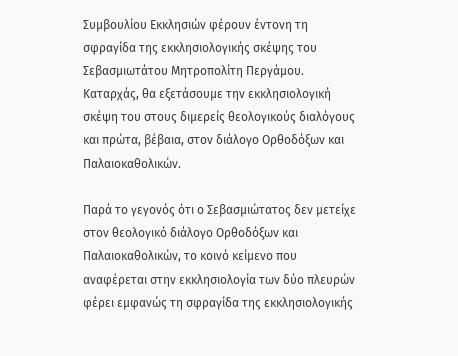Συμβουλίου Εκκλησιών φέρουν έντονη τη σφραγίδα της εκκλησιολογικής σκέψης του Σεβασμιωτάτου Μητροπολίτη Περγάμου. Καταρχάς, θα εξετάσουμε την εκκλησιολογική σκέψη του στους διμερείς θεολογικούς διαλόγους και πρώτα, βέβαια, στον διάλογο Ορθοδόξων και Παλαιοκαθολικών.

Παρά το γεγονός ότι ο Σεβασμιώτατος δεν μετείχε στον θεολογικό διάλογο Ορθοδόξων και Παλαιοκαθολικών, το κοινό κείμενο που αναφέρεται στην εκκλησιολογία των δύο πλευρών φέρει εμφανώς τη σφραγίδα της εκκλησιολογικής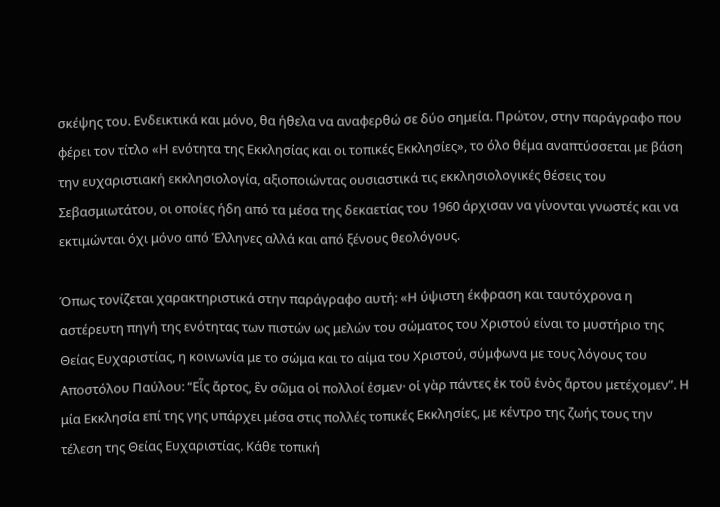σκέψης του. Ενδεικτικά και μόνο, θα ήθελα να αναφερθώ σε δύο σημεία. Πρώτον, στην παράγραφο που φέρει τον τίτλο «Η ενότητα της Εκκλησίας και οι τοπικές Εκκλησίες», το όλο θέμα αναπτύσσεται με βάση την ευχαριστιακή εκκλησιολογία, αξιοποιώντας ουσιαστικά τις εκκλησιολογικές θέσεις του Σεβασμιωτάτου, οι οποίες ήδη από τα μέσα της δεκαετίας του 1960 άρχισαν να γίνονται γνωστές και να εκτιμώνται όχι μόνο από Έλληνες αλλά και από ξένους θεολόγους.

Όπως τονίζεται χαρακτηριστικά στην παράγραφο αυτή: «Η ύψιστη έκφραση και ταυτόχρονα η αστέρευτη πηγή της ενότητας των πιστών ως μελών του σώματος του Χριστού είναι το μυστήριο της Θείας Ευχαριστίας, η κοινωνία με το σώμα και το αίμα του Χριστού, σύμφωνα με τους λόγους του Αποστόλου Παύλου: “Εἷς ἄρτος, ἓν σῶμα οἱ πολλοί ἐσμεν· οἱ γὰρ πάντες ἐκ τοῦ ἑνὸς ἄρτου μετέχομεν”. Η μία Εκκλησία επί της γης υπάρχει μέσα στις πολλές τοπικές Εκκλησίες, με κέντρο της ζωής τους την τέλεση της Θείας Ευχαριστίας. Κάθε τοπική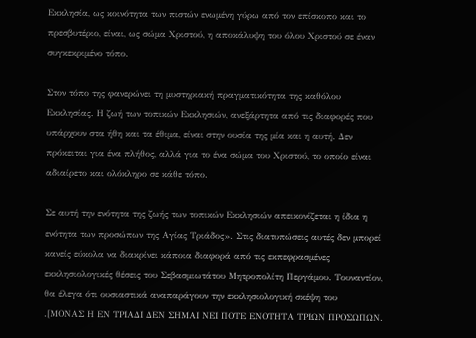Εκκλησία, ως κοινότητα των πιστών ενωμένη γύρω από τον επίσκοπο και το πρεσβυτέριο, είναι, ως σώμα Χριστού, η αποκάλυψη του όλου Χριστού σε έναν συγκεκριμένο τόπο.

Στον τόπο της φανερώνει τη μυστηριακή πραγματικότητα της καθόλου Εκκλησίας. Η ζωή των τοπικών Εκκλησιών, ανεξάρτητα από τις διαφορές που υπάρχουν στα ήθη και τα έθιμα, είναι στην ουσία της μία και η αυτή. Δεν πρόκειται για ένα πλήθος, αλλά για το ένα σώμα του Χριστού, το οποίο είναι αδιαίρετο και ολόκληρο σε κάθε τόπο.

Σε αυτή την ενότητα της ζωής των τοπικών Εκκλησιών απεικονίζεται η ίδια η ενότητα των προσώπων της Αγίας Τριάδος». Στις διατυπώσεις αυτές δεν μπορεί κανείς εύκολα να διακρίνει κάποια διαφορά από τις εκπεφρασμένες εκκλησιολογικές θέσεις του Σεβασμιωτάτου Μητροπολίτη Περγάμου. Τουναντίον, θα έλεγα ότι ουσιαστικά αναπαράγουν την εκκλησιολογική σκέψη του
.[ΜΟΝΑΣ Η ΕΝ ΤΡΙΑΔΙ ΔΕΝ ΣΗΜΑΙ ΝΕΙ ΠΟΤΕ ΕΝΟΤΗΤΑ ΤΡΙΩΝ ΠΡΟΣΩΠΩΝ.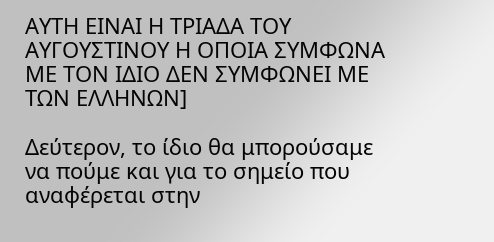ΑΥΤΗ ΕΙΝΑΙ Η ΤΡΙΑΔΑ ΤΟΥ ΑΥΓΟΥΣΤΙΝΟΥ Η ΟΠΟΙΑ ΣΥΜΦΩΝΑ ΜΕ ΤΟΝ ΙΔΙΟ ΔΕΝ ΣΥΜΦΩΝΕΙ ΜΕ ΤΩΝ ΕΛΛΗΝΩΝ]

Δεύτερον, το ίδιο θα μπορούσαμε να πούμε και για το σημείο που αναφέρεται στην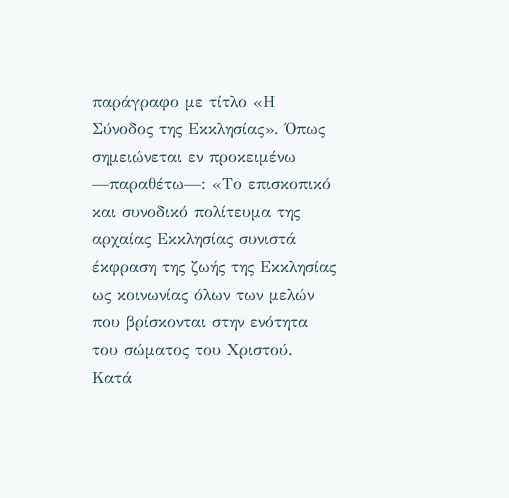παράγραφο με τίτλο «Η Σύνοδος της Εκκλησίας». Όπως σημειώνεται εν προκειμένω —παραθέτω—: «Το επισκοπικό και συνοδικό πολίτευμα της αρχαίας Εκκλησίας συνιστά έκφραση της ζωής της Εκκλησίας ως κοινωνίας όλων των μελών που βρίσκονται στην ενότητα του σώματος του Χριστού. Κατά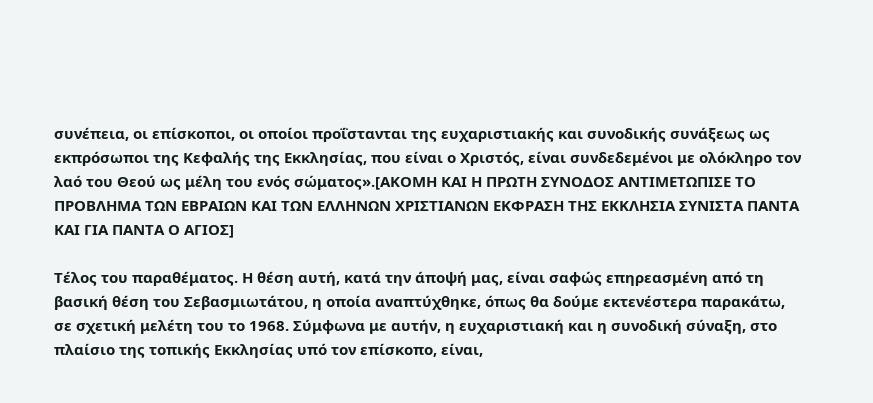συνέπεια, οι επίσκοποι, οι οποίοι προΐστανται της ευχαριστιακής και συνοδικής συνάξεως ως εκπρόσωποι της Κεφαλής της Εκκλησίας, που είναι ο Χριστός, είναι συνδεδεμένοι με ολόκληρο τον λαό του Θεού ως μέλη του ενός σώματος».[ΑΚΟΜΗ ΚΑΙ Η ΠΡΩΤΗ ΣΥΝΟΔΟΣ ΑΝΤΙΜΕΤΩΠΙΣΕ ΤΟ ΠΡΟΒΛΗΜΑ ΤΩΝ ΕΒΡΑΙΩΝ ΚΑΙ ΤΩΝ ΕΛΛΗΝΩΝ ΧΡΙΣΤΙΑΝΩΝ ΕΚΦΡΑΣΗ ΤΗΣ ΕΚΚΛΗΣΙΑ ΣΥΝΙΣΤΑ ΠΑΝΤΑ ΚΑΙ ΓΙΑ ΠΑΝΤΑ Ο ΑΓΙΟΣ]

Τέλος του παραθέματος. Η θέση αυτή, κατά την άποψή μας, είναι σαφώς επηρεασμένη από τη βασική θέση του Σεβασμιωτάτου, η οποία αναπτύχθηκε, όπως θα δούμε εκτενέστερα παρακάτω, σε σχετική μελέτη του το 1968. Σύμφωνα με αυτήν, η ευχαριστιακή και η συνοδική σύναξη, στο πλαίσιο της τοπικής Εκκλησίας υπό τον επίσκοπο, είναι,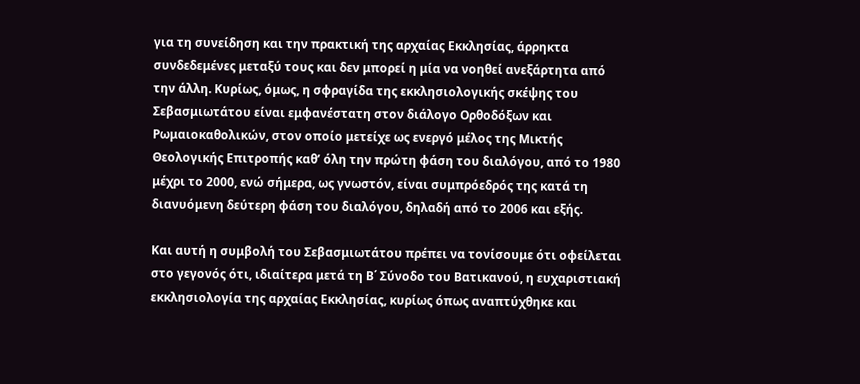για τη συνείδηση και την πρακτική της αρχαίας Εκκλησίας, άρρηκτα συνδεδεμένες μεταξύ τους και δεν μπορεί η μία να νοηθεί ανεξάρτητα από την άλλη. Κυρίως, όμως, η σφραγίδα της εκκλησιολογικής σκέψης του Σεβασμιωτάτου είναι εμφανέστατη στον διάλογο Ορθοδόξων και Ρωμαιοκαθολικών, στον οποίο μετείχε ως ενεργό μέλος της Μικτής Θεολογικής Επιτροπής καθ’ όλη την πρώτη φάση του διαλόγου, από το 1980 μέχρι το 2000, ενώ σήμερα, ως γνωστόν, είναι συμπρόεδρός της κατά τη διανυόμενη δεύτερη φάση του διαλόγου, δηλαδή από το 2006 και εξής.

Και αυτή η συμβολή του Σεβασμιωτάτου πρέπει να τονίσουμε ότι οφείλεται στο γεγονός ότι, ιδιαίτερα μετά τη Β΄ Σύνοδο του Βατικανού, η ευχαριστιακή εκκλησιολογία της αρχαίας Εκκλησίας, κυρίως όπως αναπτύχθηκε και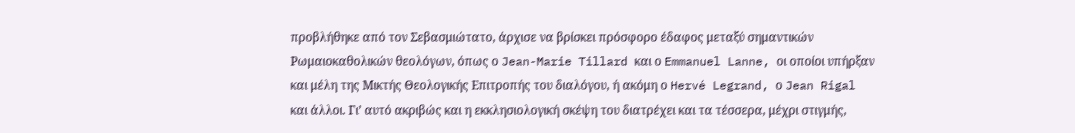προβλήθηκε από τον Σεβασμιώτατο, άρχισε να βρίσκει πρόσφορο έδαφος μεταξύ σημαντικών Ρωμαιοκαθολικών θεολόγων, όπως ο Jean-Marie Tillard και ο Emmanuel Lanne, οι οποίοι υπήρξαν και μέλη της Μικτής Θεολογικής Επιτροπής του διαλόγου, ή ακόμη ο Hervé Legrand, ο Jean Rigal και άλλοι. Γι’ αυτό ακριβώς και η εκκλησιολογική σκέψη του διατρέχει και τα τέσσερα, μέχρι στιγμής,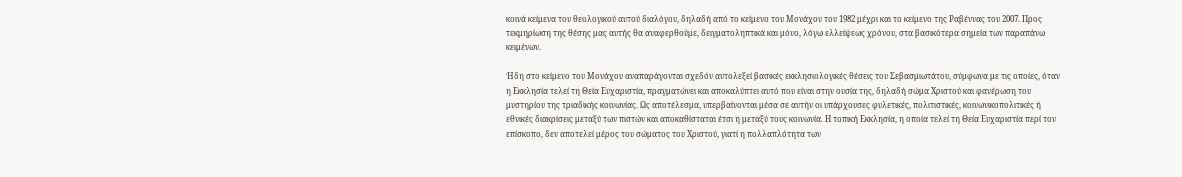κοινά κείμενα του θεολογικού αυτού διαλόγου, δηλαδή από το κείμενο του Μονάχου του 1982 μέχρι και το κείμενο της Ραβέννας του 2007. Προς τεκμηρίωση της θέσης μας αυτής θα αναφερθούμε, δειγματοληπτικά και μόνο, λόγω ελλείψεως χρόνου, στα βασικότερα σημεία των παραπάνω κειμένων.

Ήδη στο κείμενο του Μονάχου αναπαράγονται σχεδόν αυτολεξεί βασικές εκκλησιολογικές θέσεις του Σεβασμιωτάτου, σύμφωνα με τις οποίες, όταν η Εκκλησία τελεί τη Θεία Ευχαριστία, πραγματώνει και αποκαλύπτει αυτό που είναι στην ουσία της, δηλαδή σώμα Χριστού και φανέρωση του μυστηρίου της τριαδικής κοινωνίας. Ως αποτέλεσμα, υπερβαίνονται μέσα σε αυτήν οι υπάρχουσες φυλετικές, πολιτιστικές, κοινωνικοπολιτικές ή εθνικές διακρίσεις μεταξύ των πιστών και αποκαθίσταται έτσι η μεταξύ τους κοινωνία. Η τοπική Εκκλησία, η οποία τελεί τη Θεία Ευχαριστία περί τον επίσκοπο, δεν αποτελεί μέρος του σώματος του Χριστού, γιατί η πολλαπλότητα των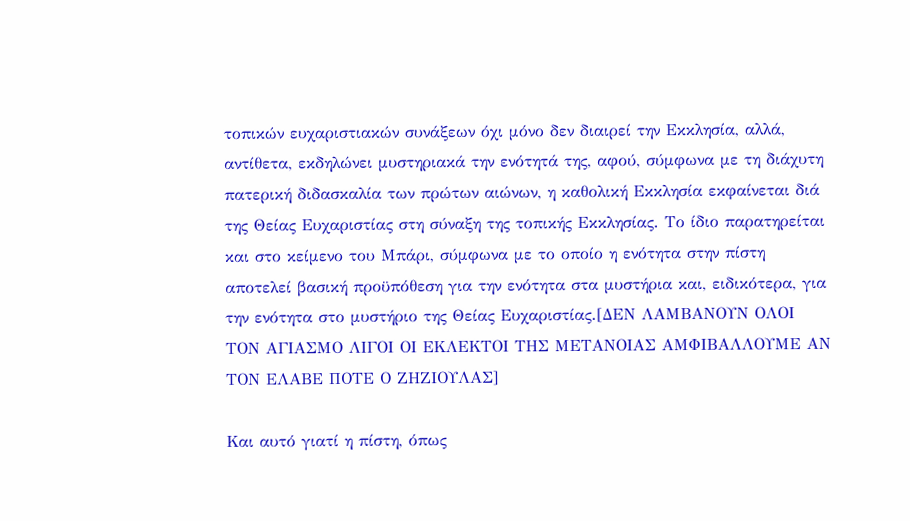τοπικών ευχαριστιακών συνάξεων όχι μόνο δεν διαιρεί την Εκκλησία, αλλά, αντίθετα, εκδηλώνει μυστηριακά την ενότητά της, αφού, σύμφωνα με τη διάχυτη πατερική διδασκαλία των πρώτων αιώνων, η καθολική Εκκλησία εκφαίνεται διά της Θείας Ευχαριστίας στη σύναξη της τοπικής Εκκλησίας. Το ίδιο παρατηρείται και στο κείμενο του Μπάρι, σύμφωνα με το οποίο η ενότητα στην πίστη αποτελεί βασική προϋπόθεση για την ενότητα στα μυστήρια και, ειδικότερα, για την ενότητα στο μυστήριο της Θείας Ευχαριστίας.[ΔΕΝ ΛΑΜΒΑΝΟΥΝ ΟΛΟΙ ΤΟΝ ΑΓΙΑΣΜΟ ΛΙΓΟΙ ΟΙ ΕΚΛΕΚΤΟΙ ΤΗΣ ΜΕΤΑΝΟΙΑΣ ΑΜΦΙΒΑΛΛΟΥΜΕ ΑΝ ΤΟΝ ΕΛΑΒΕ ΠΟΤΕ Ο ΖΗΖΙΟΥΛΑΣ]

Και αυτό γιατί η πίστη, όπως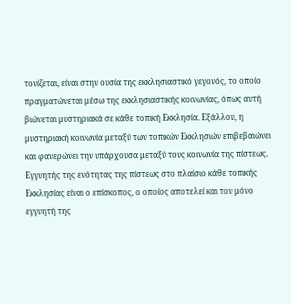τονίζεται, είναι στην ουσία της εκκλησιαστικό γεγονός, το οποίο πραγματώνεται μέσω της εκκλησιαστικής κοινωνίας, όπως αυτή βιώνεται μυστηριακά σε κάθε τοπική Εκκλησία. Εξάλλου, η μυστηριακή κοινωνία μεταξύ των τοπικών Εκκλησιών επιβεβαιώνει και φανερώνει την υπάρχουσα μεταξύ τους κοινωνία της πίστεως. Εγγυητής της ενότητας της πίστεως στο πλαίσιο κάθε τοπικής Εκκλησίας είναι ο επίσκοπος, ο οποίος αποτελεί και τον μόνο εγγυητή της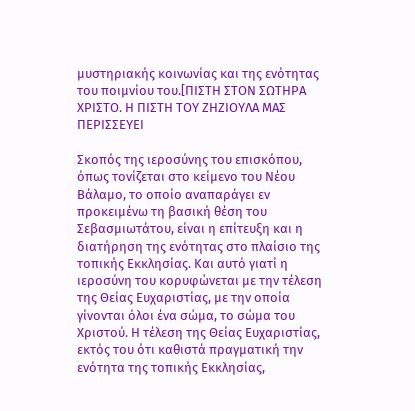μυστηριακής κοινωνίας και της ενότητας του ποιμνίου του.[ΠΙΣΤΗ ΣΤΟΝ ΣΩΤΗΡΑ ΧΡΙΣΤΟ. Η ΠΙΣΤΗ ΤΟΥ ΖΗΖΙΟΥΛΑ ΜΑΣ ΠΕΡΙΣΣΕΥΕΙ

Σκοπός της ιεροσύνης του επισκόπου, όπως τονίζεται στο κείμενο του Νέου Βάλαμο, το οποίο αναπαράγει εν προκειμένω τη βασική θέση του Σεβασμιωτάτου, είναι η επίτευξη και η διατήρηση της ενότητας στο πλαίσιο της τοπικής Εκκλησίας. Και αυτό γιατί η ιεροσύνη του κορυφώνεται με την τέλεση της Θείας Ευχαριστίας, με την οποία γίνονται όλοι ένα σώμα, το σώμα του Χριστού. Η τέλεση της Θείας Ευχαριστίας, εκτός του ότι καθιστά πραγματική την ενότητα της τοπικής Εκκλησίας,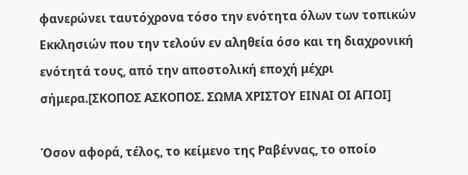φανερώνει ταυτόχρονα τόσο την ενότητα όλων των τοπικών Εκκλησιών που την τελούν εν αληθεία όσο και τη διαχρονική ενότητά τους, από την αποστολική εποχή μέχρι σήμερα.[ΣΚΟΠΟΣ ΑΣΚΟΠΟΣ. ΣΩΜΑ ΧΡΙΣΤΟΥ ΕΙΝΑΙ ΟΙ ΑΓΙΟΙ]

Όσον αφορά, τέλος, το κείμενο της Ραβέννας, το οποίο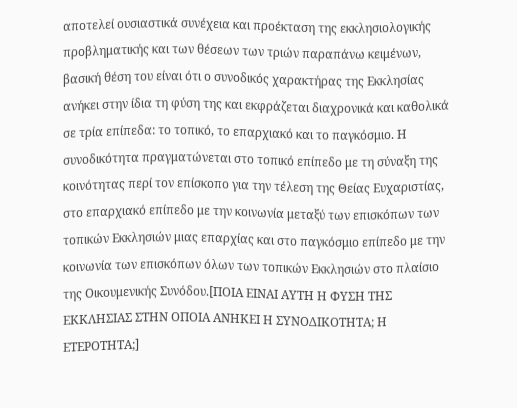αποτελεί ουσιαστικά συνέχεια και προέκταση της εκκλησιολογικής προβληματικής και των θέσεων των τριών παραπάνω κειμένων, βασική θέση του είναι ότι ο συνοδικός χαρακτήρας της Εκκλησίας ανήκει στην ίδια τη φύση της και εκφράζεται διαχρονικά και καθολικά σε τρία επίπεδα: το τοπικό, το επαρχιακό και το παγκόσμιο. Η συνοδικότητα πραγματώνεται στο τοπικό επίπεδο με τη σύναξη της κοινότητας περί τον επίσκοπο για την τέλεση της Θείας Ευχαριστίας, στο επαρχιακό επίπεδο με την κοινωνία μεταξύ των επισκόπων των τοπικών Εκκλησιών μιας επαρχίας και στο παγκόσμιο επίπεδο με την κοινωνία των επισκόπων όλων των τοπικών Εκκλησιών στο πλαίσιο της Οικουμενικής Συνόδου.[ΠΟΙΑ ΕΙΝΑΙ ΑΥΤΗ Η ΦΥΣΗ ΤΗΣ ΕΚΚΛΗΣΙΑΣ ΣΤΗΝ ΟΠΟΙΑ ΑΝΗΚΕΙ Η ΣΥΝΟΔΙΚΟΤΗΤΑ; Η ΕΤΕΡΟΤΗΤΑ;]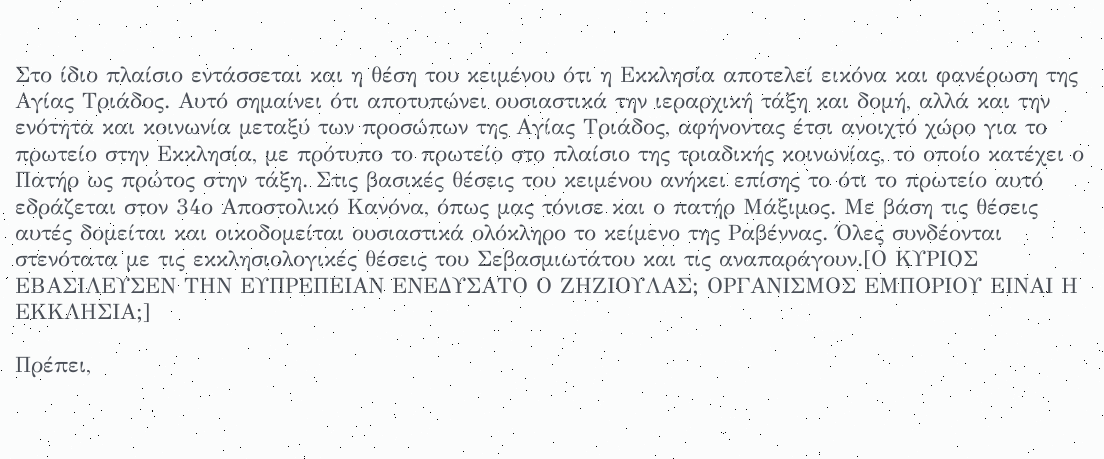Στο ίδιο πλαίσιο εντάσσεται και η θέση του κειμένου ότι η Εκκλησία αποτελεί εικόνα και φανέρωση της Αγίας Τριάδος. Αυτό σημαίνει ότι αποτυπώνει ουσιαστικά την ιεραρχική τάξη και δομή, αλλά και την ενότητα και κοινωνία μεταξύ των προσώπων της Αγίας Τριάδος, αφήνοντας έτσι ανοιχτό χώρο για το πρωτείο στην Εκκλησία, με πρότυπο το πρωτείο στο πλαίσιο της τριαδικής κοινωνίας, το οποίο κατέχει ο Πατήρ ως πρώτος στην τάξη. Στις βασικές θέσεις του κειμένου ανήκει επίσης το ότι το πρωτείο αυτό εδράζεται στον 34ο Αποστολικό Κανόνα, όπως μας τόνισε και ο πατήρ Μάξιμος. Με βάση τις θέσεις αυτές δομείται και οικοδομείται ουσιαστικά ολόκληρο το κείμενο της Ραβέννας. Όλες συνδέονται στενότατα με τις εκκλησιολογικές θέσεις του Σεβασμιωτάτου και τις αναπαράγουν.[Ο ΚΥΡΙΟΣ ΕΒΑΣΙΛΕΥΣΕΝ ΤΗΝ ΕΥΠΡΕΠΕΙΑΝ ΕΝΕΔΥΣΑΤΟ Ο ΖΗΖΙΟΥΛΑΣ; ΟΡΓΑΝΙΣΜΟΣ ΕΜΠΟΡΙΟΥ ΕΙΝΑΙ Η ΕΚΚΛΗΣΙΑ;]

Πρέπει,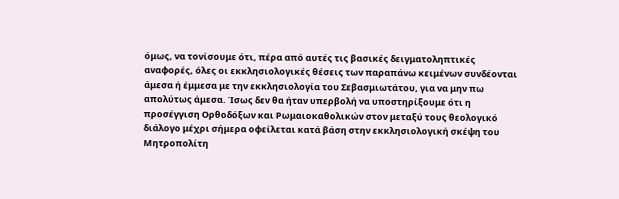όμως, να τονίσουμε ότι, πέρα από αυτές τις βασικές δειγματοληπτικές αναφορές, όλες οι εκκλησιολογικές θέσεις των παραπάνω κειμένων συνδέονται άμεσα ή έμμεσα με την εκκλησιολογία του Σεβασμιωτάτου, για να μην πω απολύτως άμεσα. Ίσως δεν θα ήταν υπερβολή να υποστηρίξουμε ότι η προσέγγιση Ορθοδόξων και Ρωμαιοκαθολικών στον μεταξύ τους θεολογικό διάλογο μέχρι σήμερα οφείλεται κατά βάση στην εκκλησιολογική σκέψη του Μητροπολίτη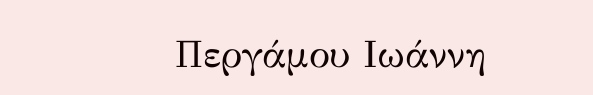Περγάμου Ιωάννη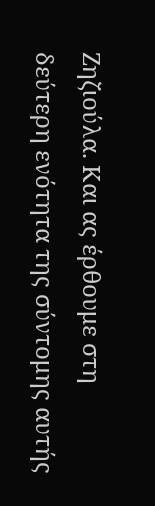Ζηζιούλα. Και ας έρθουμε στη δεύτερη ενότητα της σύντομης αυτής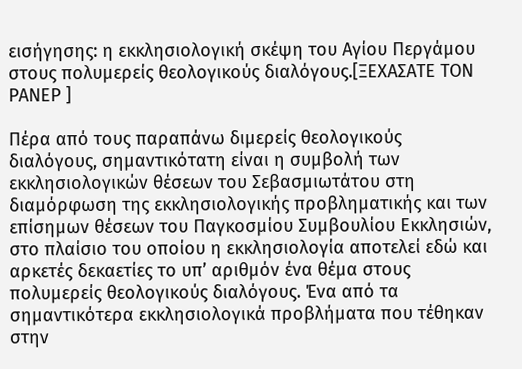εισήγησης: η εκκλησιολογική σκέψη του Αγίου Περγάμου στους πολυμερείς θεολογικούς διαλόγους.[ΞΕΧΑΣΑΤΕ ΤΟΝ ΡΑΝΕΡ ]

Πέρα από τους παραπάνω διμερείς θεολογικούς διαλόγους, σημαντικότατη είναι η συμβολή των εκκλησιολογικών θέσεων του Σεβασμιωτάτου στη διαμόρφωση της εκκλησιολογικής προβληματικής και των επίσημων θέσεων του Παγκοσμίου Συμβουλίου Εκκλησιών, στο πλαίσιο του οποίου η εκκλησιολογία αποτελεί εδώ και αρκετές δεκαετίες το υπ’ αριθμόν ένα θέμα στους πολυμερείς θεολογικούς διαλόγους. Ένα από τα σημαντικότερα εκκλησιολογικά προβλήματα που τέθηκαν στην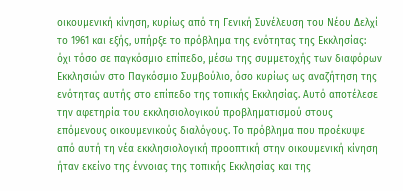οικουμενική κίνηση, κυρίως από τη Γενική Συνέλευση του Νέου Δελχί το 1961 και εξής, υπήρξε το πρόβλημα της ενότητας της Εκκλησίας: όχι τόσο σε παγκόσμιο επίπεδο, μέσω της συμμετοχής των διαφόρων Εκκλησιών στο Παγκόσμιο Συμβούλιο, όσο κυρίως ως αναζήτηση της ενότητας αυτής στο επίπεδο της τοπικής Εκκλησίας. Αυτό αποτέλεσε την αφετηρία του εκκλησιολογικού προβληματισμού στους επόμενους οικουμενικούς διαλόγους. Το πρόβλημα που προέκυψε από αυτή τη νέα εκκλησιολογική προοπτική στην οικουμενική κίνηση ήταν εκείνο της έννοιας της τοπικής Εκκλησίας και της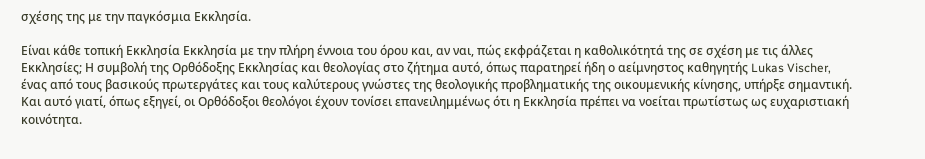σχέσης της με την παγκόσμια Εκκλησία.

Είναι κάθε τοπική Εκκλησία Εκκλησία με την πλήρη έννοια του όρου και, αν ναι, πώς εκφράζεται η καθολικότητά της σε σχέση με τις άλλες Εκκλησίες; Η συμβολή της Ορθόδοξης Εκκλησίας και θεολογίας στο ζήτημα αυτό, όπως παρατηρεί ήδη ο αείμνηστος καθηγητής Lukas Vischer, ένας από τους βασικούς πρωτεργάτες και τους καλύτερους γνώστες της θεολογικής προβληματικής της οικουμενικής κίνησης, υπήρξε σημαντική. Και αυτό γιατί, όπως εξηγεί, οι Ορθόδοξοι θεολόγοι έχουν τονίσει επανειλημμένως ότι η Εκκλησία πρέπει να νοείται πρωτίστως ως ευχαριστιακή κοινότητα.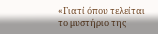«Γιατί όπου τελείται το μυστήριο της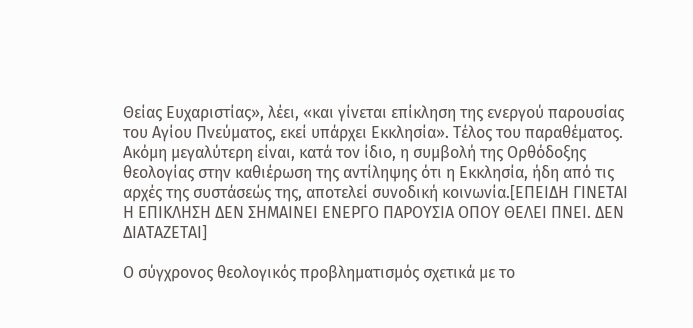Θείας Ευχαριστίας», λέει, «και γίνεται επίκληση της ενεργού παρουσίας του Αγίου Πνεύματος, εκεί υπάρχει Εκκλησία». Τέλος του παραθέματος. Ακόμη μεγαλύτερη είναι, κατά τον ίδιο, η συμβολή της Ορθόδοξης θεολογίας στην καθιέρωση της αντίληψης ότι η Εκκλησία, ήδη από τις αρχές της συστάσεώς της, αποτελεί συνοδική κοινωνία.[ΕΠΕΙΔΗ ΓΙΝΕΤΑΙ Η ΕΠΙΚΛΗΣΗ ΔΕΝ ΣΗΜΑΙΝΕΙ ΕΝΕΡΓΟ ΠΑΡΟΥΣΙΑ ΟΠΟΥ ΘΕΛΕΙ ΠΝΕΙ. ΔΕΝ ΔΙΑΤΑΖΕΤΑΙ]

Ο σύγχρονος θεολογικός προβληματισμός σχετικά με το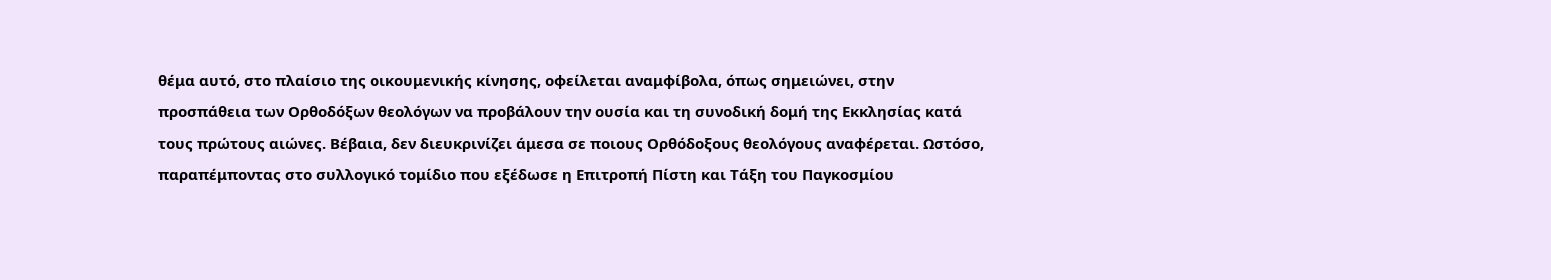θέμα αυτό, στο πλαίσιο της οικουμενικής κίνησης, οφείλεται αναμφίβολα, όπως σημειώνει, στην προσπάθεια των Ορθοδόξων θεολόγων να προβάλουν την ουσία και τη συνοδική δομή της Εκκλησίας κατά τους πρώτους αιώνες. Βέβαια, δεν διευκρινίζει άμεσα σε ποιους Ορθόδοξους θεολόγους αναφέρεται. Ωστόσο, παραπέμποντας στο συλλογικό τομίδιο που εξέδωσε η Επιτροπή Πίστη και Τάξη του Παγκοσμίου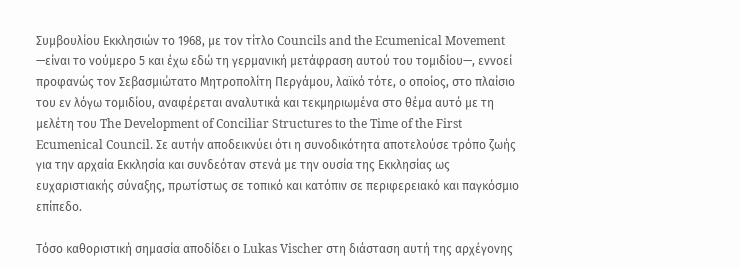Συμβουλίου Εκκλησιών το 1968, με τον τίτλο Councils and the Ecumenical Movement —είναι το νούμερο 5 και έχω εδώ τη γερμανική μετάφραση αυτού του τομιδίου—, εννοεί προφανώς τον Σεβασμιώτατο Μητροπολίτη Περγάμου, λαϊκό τότε, ο οποίος, στο πλαίσιο του εν λόγω τομιδίου, αναφέρεται αναλυτικά και τεκμηριωμένα στο θέμα αυτό με τη μελέτη του The Development of Conciliar Structures to the Time of the First Ecumenical Council. Σε αυτήν αποδεικνύει ότι η συνοδικότητα αποτελούσε τρόπο ζωής για την αρχαία Εκκλησία και συνδεόταν στενά με την ουσία της Εκκλησίας ως ευχαριστιακής σύναξης, πρωτίστως σε τοπικό και κατόπιν σε περιφερειακό και παγκόσμιο επίπεδο.

Τόσο καθοριστική σημασία αποδίδει ο Lukas Vischer στη διάσταση αυτή της αρχέγονης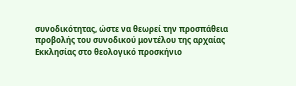συνοδικότητας, ώστε να θεωρεί την προσπάθεια προβολής του συνοδικού μοντέλου της αρχαίας Εκκλησίας στο θεολογικό προσκήνιο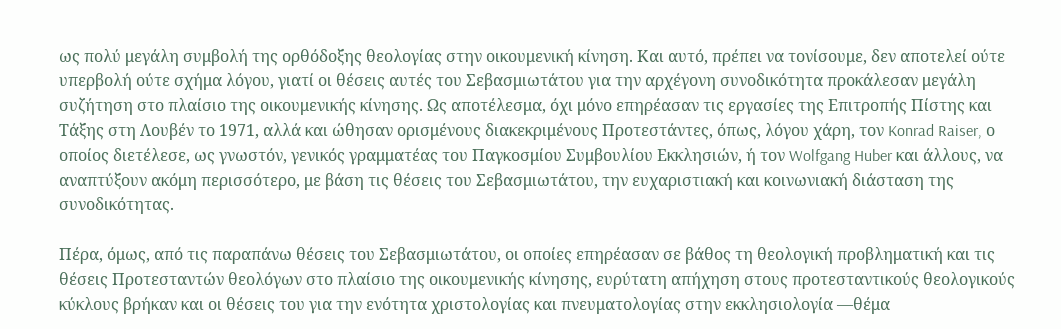ως πολύ μεγάλη συμβολή της ορθόδοξης θεολογίας στην οικουμενική κίνηση. Και αυτό, πρέπει να τονίσουμε, δεν αποτελεί ούτε υπερβολή ούτε σχήμα λόγου, γιατί οι θέσεις αυτές του Σεβασμιωτάτου για την αρχέγονη συνοδικότητα προκάλεσαν μεγάλη συζήτηση στο πλαίσιο της οικουμενικής κίνησης. Ως αποτέλεσμα, όχι μόνο επηρέασαν τις εργασίες της Επιτροπής Πίστης και Τάξης στη Λουβέν το 1971, αλλά και ώθησαν ορισμένους διακεκριμένους Προτεστάντες, όπως, λόγου χάρη, τον Konrad Raiser, ο οποίος διετέλεσε, ως γνωστόν, γενικός γραμματέας του Παγκοσμίου Συμβουλίου Εκκλησιών, ή τον Wolfgang Huber και άλλους, να αναπτύξουν ακόμη περισσότερο, με βάση τις θέσεις του Σεβασμιωτάτου, την ευχαριστιακή και κοινωνιακή διάσταση της συνοδικότητας.

Πέρα, όμως, από τις παραπάνω θέσεις του Σεβασμιωτάτου, οι οποίες επηρέασαν σε βάθος τη θεολογική προβληματική και τις θέσεις Προτεσταντών θεολόγων στο πλαίσιο της οικουμενικής κίνησης, ευρύτατη απήχηση στους προτεσταντικούς θεολογικούς κύκλους βρήκαν και οι θέσεις του για την ενότητα χριστολογίας και πνευματολογίας στην εκκλησιολογία —θέμα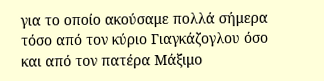για το οποίο ακούσαμε πολλά σήμερα τόσο από τον κύριο Γιαγκάζογλου όσο και από τον πατέρα Μάξιμο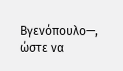Βγενόπουλο—, ώστε να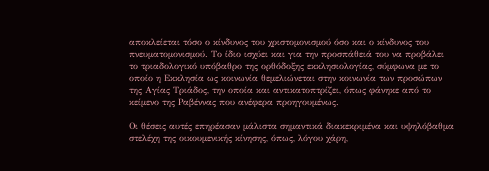αποκλείεται τόσο ο κίνδυνος του χριστομονισμού όσο και ο κίνδυνος του πνευματομονισμού. Το ίδιο ισχύει και για την προσπάθειά του να προβάλει το τριαδολογικό υπόβαθρο της ορθόδοξης εκκλησιολογίας, σύμφωνα με το οποίο η Εκκλησία ως κοινωνία θεμελιώνεται στην κοινωνία των προσώπων της Αγίας Τριάδος, την οποία και αντικατοπτρίζει, όπως φάνηκε από το κείμενο της Ραβέννας που ανέφερα προηγουμένως.

Οι θέσεις αυτές επηρέασαν μάλιστα σημαντικά διακεκριμένα και υψηλόβαθμα στελέχη της οικουμενικής κίνησης, όπως, λόγου χάρη,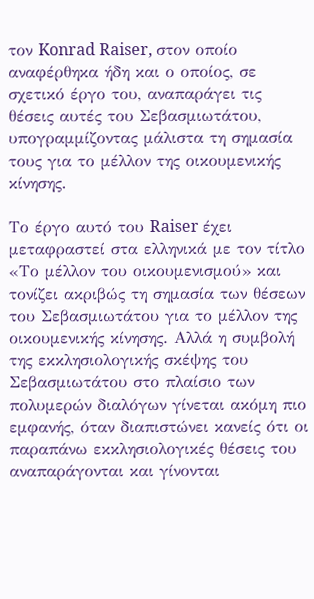τον Konrad Raiser, στον οποίο αναφέρθηκα ήδη και ο οποίος, σε σχετικό έργο του, αναπαράγει τις θέσεις αυτές του Σεβασμιωτάτου, υπογραμμίζοντας μάλιστα τη σημασία τους για το μέλλον της οικουμενικής κίνησης.

Το έργο αυτό του Raiser έχει μεταφραστεί στα ελληνικά με τον τίτλο «Το μέλλον του οικουμενισμού» και τονίζει ακριβώς τη σημασία των θέσεων του Σεβασμιωτάτου για το μέλλον της οικουμενικής κίνησης. Αλλά η συμβολή της εκκλησιολογικής σκέψης του Σεβασμιωτάτου στο πλαίσιο των πολυμερών διαλόγων γίνεται ακόμη πιο εμφανής, όταν διαπιστώνει κανείς ότι οι παραπάνω εκκλησιολογικές θέσεις του αναπαράγονται και γίνονται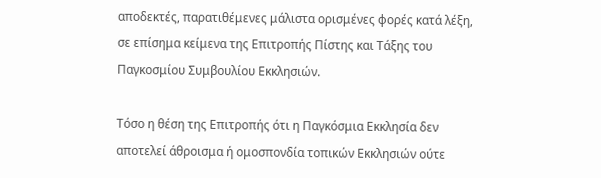αποδεκτές, παρατιθέμενες μάλιστα ορισμένες φορές κατά λέξη, σε επίσημα κείμενα της Επιτροπής Πίστης και Τάξης του Παγκοσμίου Συμβουλίου Εκκλησιών.

Τόσο η θέση της Επιτροπής ότι η Παγκόσμια Εκκλησία δεν αποτελεί άθροισμα ή ομοσπονδία τοπικών Εκκλησιών ούτε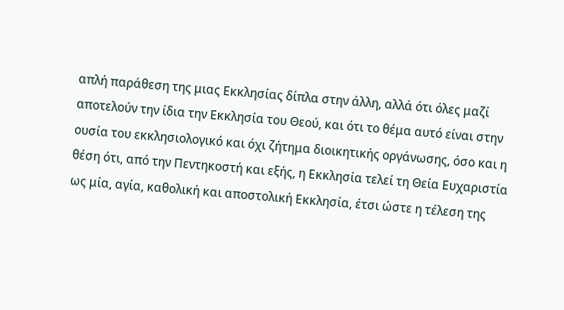απλή παράθεση της μιας Εκκλησίας δίπλα στην άλλη, αλλά ότι όλες μαζί αποτελούν την ίδια την Εκκλησία του Θεού, και ότι το θέμα αυτό είναι στην ουσία του εκκλησιολογικό και όχι ζήτημα διοικητικής οργάνωσης, όσο και η θέση ότι, από την Πεντηκοστή και εξής, η Εκκλησία τελεί τη Θεία Ευχαριστία ως μία, αγία, καθολική και αποστολική Εκκλησία, έτσι ώστε η τέλεση της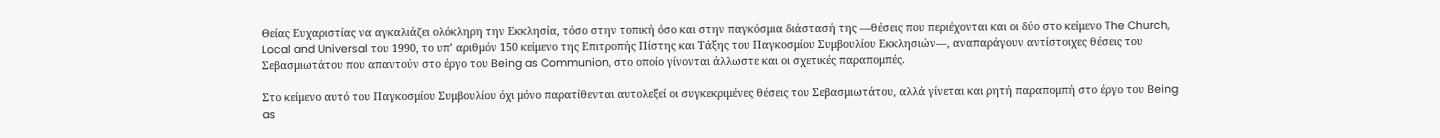Θείας Ευχαριστίας να αγκαλιάζει ολόκληρη την Εκκλησία, τόσο στην τοπική όσο και στην παγκόσμια διάστασή της —θέσεις που περιέχονται και οι δύο στο κείμενο The Church, Local and Universal του 1990, το υπ’ αριθμόν 150 κείμενο της Επιτροπής Πίστης και Τάξης του Παγκοσμίου Συμβουλίου Εκκλησιών—, αναπαράγουν αντίστοιχες θέσεις του Σεβασμιωτάτου που απαντούν στο έργο του Being as Communion, στο οποίο γίνονται άλλωστε και οι σχετικές παραπομπές.

Στο κείμενο αυτό του Παγκοσμίου Συμβουλίου όχι μόνο παρατίθενται αυτολεξεί οι συγκεκριμένες θέσεις του Σεβασμιωτάτου, αλλά γίνεται και ρητή παραπομπή στο έργο του Being as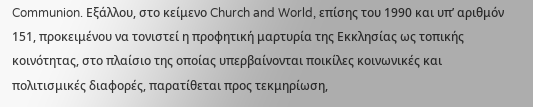Communion. Εξάλλου, στο κείμενο Church and World, επίσης του 1990 και υπ’ αριθμόν 151, προκειμένου να τονιστεί η προφητική μαρτυρία της Εκκλησίας ως τοπικής κοινότητας, στο πλαίσιο της οποίας υπερβαίνονται ποικίλες κοινωνικές και πολιτισμικές διαφορές, παρατίθεται προς τεκμηρίωση,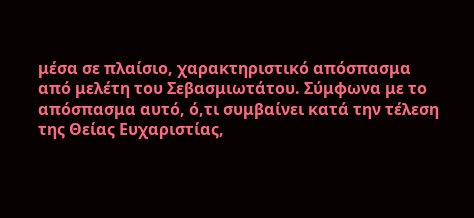μέσα σε πλαίσιο, χαρακτηριστικό απόσπασμα από μελέτη του Σεβασμιωτάτου. Σύμφωνα με το απόσπασμα αυτό, ό,τι συμβαίνει κατά την τέλεση της Θείας Ευχαριστίας,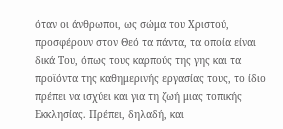όταν οι άνθρωποι, ως σώμα του Χριστού, προσφέρουν στον Θεό τα πάντα, τα οποία είναι δικά Του, όπως τους καρπούς της γης και τα προϊόντα της καθημερινής εργασίας τους, το ίδιο πρέπει να ισχύει και για τη ζωή μιας τοπικής Εκκλησίας. Πρέπει, δηλαδή, και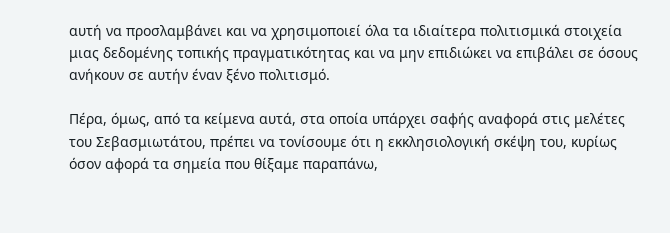αυτή να προσλαμβάνει και να χρησιμοποιεί όλα τα ιδιαίτερα πολιτισμικά στοιχεία μιας δεδομένης τοπικής πραγματικότητας και να μην επιδιώκει να επιβάλει σε όσους ανήκουν σε αυτήν έναν ξένο πολιτισμό.

Πέρα, όμως, από τα κείμενα αυτά, στα οποία υπάρχει σαφής αναφορά στις μελέτες του Σεβασμιωτάτου, πρέπει να τονίσουμε ότι η εκκλησιολογική σκέψη του, κυρίως όσον αφορά τα σημεία που θίξαμε παραπάνω,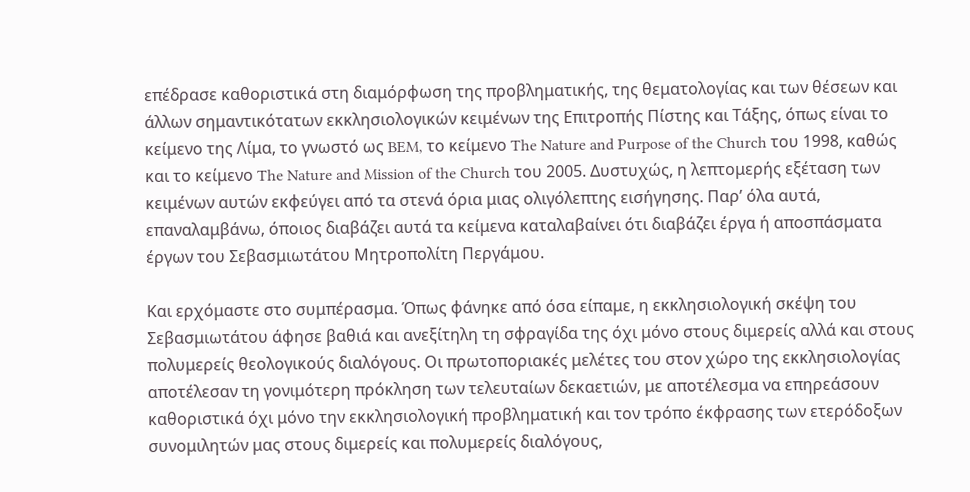επέδρασε καθοριστικά στη διαμόρφωση της προβληματικής, της θεματολογίας και των θέσεων και άλλων σημαντικότατων εκκλησιολογικών κειμένων της Επιτροπής Πίστης και Τάξης, όπως είναι το κείμενο της Λίμα, το γνωστό ως BEM, το κείμενο The Nature and Purpose of the Church του 1998, καθώς και το κείμενο The Nature and Mission of the Church του 2005. Δυστυχώς, η λεπτομερής εξέταση των κειμένων αυτών εκφεύγει από τα στενά όρια μιας ολιγόλεπτης εισήγησης. Παρ’ όλα αυτά, επαναλαμβάνω, όποιος διαβάζει αυτά τα κείμενα καταλαβαίνει ότι διαβάζει έργα ή αποσπάσματα έργων του Σεβασμιωτάτου Μητροπολίτη Περγάμου.

Και ερχόμαστε στο συμπέρασμα. Όπως φάνηκε από όσα είπαμε, η εκκλησιολογική σκέψη του Σεβασμιωτάτου άφησε βαθιά και ανεξίτηλη τη σφραγίδα της όχι μόνο στους διμερείς αλλά και στους πολυμερείς θεολογικούς διαλόγους. Οι πρωτοποριακές μελέτες του στον χώρο της εκκλησιολογίας αποτέλεσαν τη γονιμότερη πρόκληση των τελευταίων δεκαετιών, με αποτέλεσμα να επηρεάσουν καθοριστικά όχι μόνο την εκκλησιολογική προβληματική και τον τρόπο έκφρασης των ετερόδοξων συνομιλητών μας στους διμερείς και πολυμερείς διαλόγους,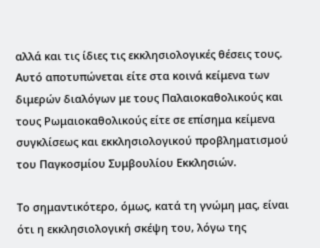αλλά και τις ίδιες τις εκκλησιολογικές θέσεις τους. Αυτό αποτυπώνεται είτε στα κοινά κείμενα των διμερών διαλόγων με τους Παλαιοκαθολικούς και τους Ρωμαιοκαθολικούς είτε σε επίσημα κείμενα συγκλίσεως και εκκλησιολογικού προβληματισμού του Παγκοσμίου Συμβουλίου Εκκλησιών.

Το σημαντικότερο, όμως, κατά τη γνώμη μας, είναι ότι η εκκλησιολογική σκέψη του, λόγω της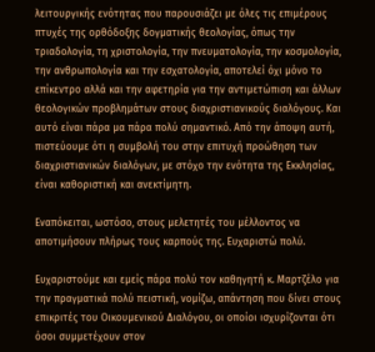λειτουργικής ενότητας που παρουσιάζει με όλες τις επιμέρους πτυχές της ορθόδοξης δογματικής θεολογίας, όπως την τριαδολογία, τη χριστολογία, την πνευματολογία, την κοσμολογία, την ανθρωπολογία και την εσχατολογία, αποτελεί όχι μόνο το επίκεντρο αλλά και την αφετηρία για την αντιμετώπιση και άλλων θεολογικών προβλημάτων στους διαχριστιανικούς διαλόγους. Και αυτό είναι πάρα μα πάρα πολύ σημαντικό. Από την άποψη αυτή, πιστεύουμε ότι η συμβολή του στην επιτυχή προώθηση των διαχριστιανικών διαλόγων, με στόχο την ενότητα της Εκκλησίας, είναι καθοριστική και ανεκτίμητη.

Εναπόκειται, ωστόσο, στους μελετητές του μέλλοντος να αποτιμήσουν πλήρως τους καρπούς της. Ευχαριστώ πολύ.

Ευχαριστούμε και εμείς πάρα πολύ τον καθηγητή κ. Μαρτζέλο για την πραγματικά πολύ πειστική, νομίζω, απάντηση που δίνει στους επικριτές του Οικουμενικού Διαλόγου, οι οποίοι ισχυρίζονται ότι όσοι συμμετέχουν στον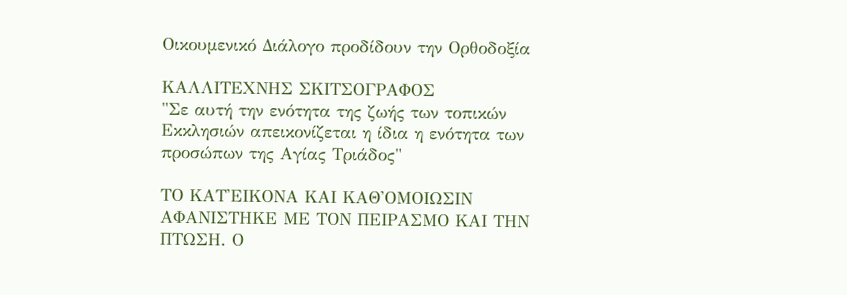Οικουμενικό Διάλογο προδίδουν την Ορθοδοξία

ΚΑΛΛΙΤΕΧΝΗΣ ΣΚΙΤΣΟΓΡΑΦΟΣ
"Σε αυτή την ενότητα της ζωής των τοπικών Εκκλησιών απεικονίζεται η ίδια η ενότητα των προσώπων της Αγίας Τριάδος"

ΤΟ ΚΑΤ'ΕΙΚΟΝΑ ΚΑΙ ΚΑΘ'ΟΜΟΙΩΣΙΝ ΑΦΑΝΙΣΤΗΚΕ ΜΕ ΤΟΝ ΠΕΙΡΑΣΜΟ ΚΑΙ ΤΗΝ ΠΤΩΣΗ. Ο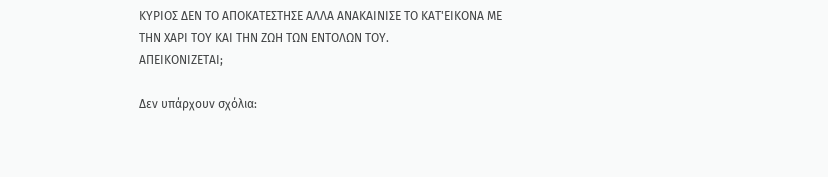ΚΥΡΙΟΣ ΔΕΝ ΤΟ ΑΠΟΚΑΤΕΣΤΗΣΕ ΑΛΛΑ ΑΝΑΚΑΙΝΙΣΕ ΤΟ ΚΑΤ'ΕΙΚΟΝΑ ΜΕ ΤΗΝ ΧΑΡΙ ΤΟΥ ΚΑΙ ΤΗΝ ΖΩΗ ΤΩΝ ΕΝΤΟΛΩΝ ΤΟΥ.
ΑΠΕΙΚΟΝΙΖΕΤΑΙ;

Δεν υπάρχουν σχόλια: